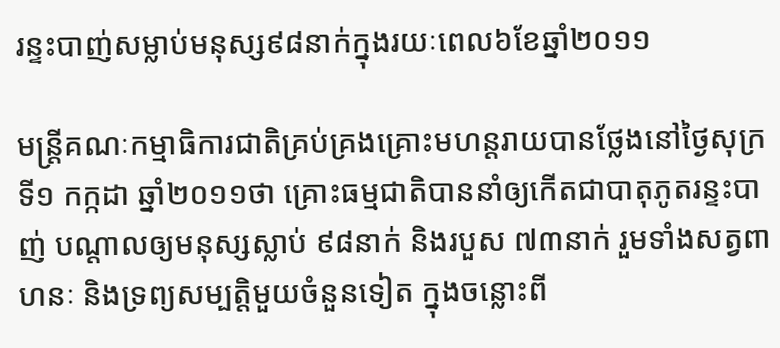រន្ទះបាញ់សម្លាប់មនុស្ស៩៨នាក់ក្នុងរយៈពេល៦ខែឆ្នាំ២០១១

មន្ត្រីគណៈកម្មាធិការជាតិគ្រប់គ្រងគ្រោះមហន្តរាយបានថ្លែងនៅថ្ងៃសុក្រ ទី១ កក្កដា ឆ្នាំ២០១១ថា គ្រោះធម្មជាតិបាននាំឲ្យកើតជាបាតុភូតរន្ទះបាញ់ បណ្ដាលឲ្យមនុស្សស្លាប់ ៩៨នាក់ និងរបួស ៧៣នាក់ រួមទាំងសត្វពាហនៈ និងទ្រព្យសម្បត្តិមួយចំនួនទៀត ក្នុងចន្លោះពី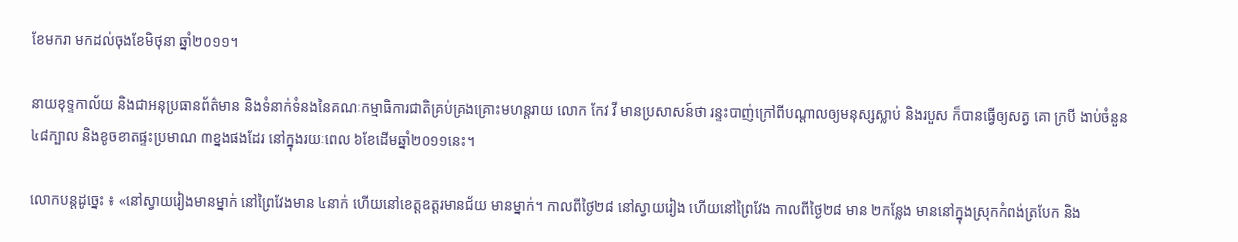ខែមករា មកដល់ចុងខែមិថុនា ឆ្នាំ២០១១។

នាយខុទ្ទកាល័យ និងជាអនុប្រធានព័ត៌មាន និងទំនាក់ទំនងនៃគណៈកម្មាធិការជាតិគ្រប់គ្រងគ្រោះមហន្តរាយ លោក កែវ វី មានប្រសាសន៍ថា រន្ទះបាញ់ក្រៅពីបណ្ដាលឲ្យមនុស្សស្លាប់ និងរបួស ក៏បានធ្វើឲ្យសត្វ គោ ក្របី ងាប់ចំនួន ៤៨ក្បាល និងខូចខាតផ្ទះប្រមាណ ៣ខ្នងផងដែរ នៅក្នុងរយៈពេល ៦ខែដើមឆ្នាំ២០១១នេះ។

លោកបន្តដូច្នេះ ៖ «នៅស្វាយរៀងមានម្នាក់ នៅព្រៃវែងមាន ៤នាក់ ហើយនៅខេត្តឧត្តរមានជ័យ មានម្នាក់។ កាលពីថ្ងៃ២៨ នៅស្វាយរៀង ហើយនៅព្រៃវែង កាលពីថ្ងៃ២៨ មាន ២កន្លែង មាននៅក្នុងស្រុកកំពង់ត្របែក និង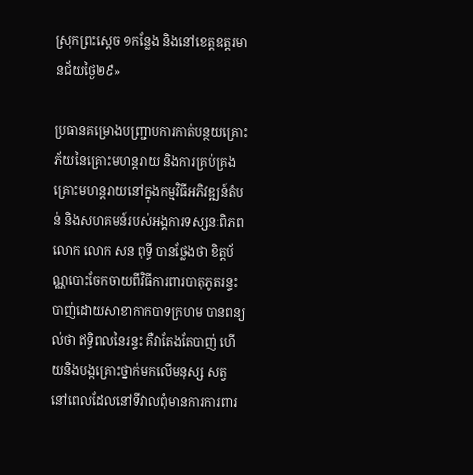ស្រុកព្រះស្ដេច ១កន្លែង និងនៅខេត្តឧត្តរមានជ័យថ្ងៃ២៩»

ប្រធានគម្រោងបញ្ជ្រាបការកាត់បន្ថយគ្រោះភ័យនៃគ្រោះមហន្តរាយ និងការគ្រប់គ្រងគ្រោះមហន្តរាយនៅក្នុងកម្មវិធីអភិវឌ្ឍន៍តំបន់ និងសហគមន៍របស់អង្គការទស្សនៈពិភពលោក លោក សន ពុទ្ធី បានថ្លែងថា ខិត្តប័ណ្ណបោះចែកចាយពីវិធីការពារបាតុភូតរន្ទះបាញ់ដោយសាខាកាកបាទក្រហម បានពន្យល់ថា ឥទ្ធិពលនៃរន្ទះ គឺវាតែងតែបាញ់ ហើយនិងបង្កគ្រោះថ្នាក់មកលើមនុស្ស សត្វ នៅពេលដែលនៅទីវាលពុំមានការការពារ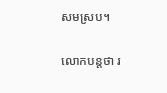សមស្រប។

លោកបន្តថា រ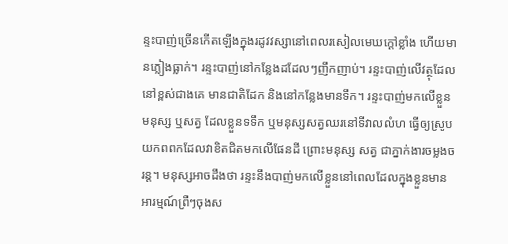ន្ទះបាញ់ច្រើនកើតឡើងក្នុងរដូវវស្សានៅពេលរសៀលមេឃក្ដៅខ្លាំង ហើយមានភ្លៀងធ្លាក់។ រន្ទះបាញ់នៅកន្លែងដដែលៗញឹកញាប់។ រន្ទះបាញ់លើវត្ថុដែលនៅខ្ពស់ជាងគេ មានជាតិដែក និងនៅកន្លែងមានទឹក។ រន្ទះបាញ់មកលើខ្លួនមនុស្ស ឬសត្វ ដែលខ្លួនទទឹក ឬមនុស្សសត្វឈរនៅទីវាលលំហ ធ្វើឲ្យស្រូបយកពពកដែលវាខិតជិតមកលើផែនដី ព្រោះមនុស្ស សត្វ ជាភ្នាក់ងារចម្លងចរន្ត។ មនុស្សអាចដឹងថា រន្ទះនឹងបាញ់មកលើខ្លួននៅពេលដែលក្នុងខ្លួនមានអារម្មណ៍ព្រឺៗចុងស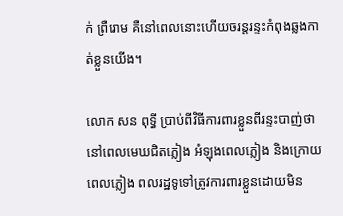ក់ ព្រឺរោម គឺនៅពេលនោះហើយចរន្តរន្ទះកំពុងឆ្លងកាត់ខ្លួនយើង។

លោក សន ពុទ្ធី ប្រាប់ពីវិធីការពារខ្លួនពីរន្ទះបាញ់ថា នៅពេលមេឃជិតភ្លៀង អំឡុងពេលភ្លៀង និងក្រោយពេលភ្លៀង ពលរដ្ឋទូទៅត្រូវការពារខ្លួនដោយមិន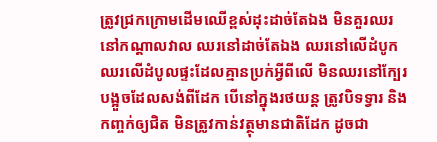ត្រូវជ្រកក្រោមដើមឈើខ្ពស់ដុះដាច់តែឯង មិនគួរឈរនៅកណ្ដាលវាល ឈរនៅដាច់តែឯង ឈរនៅលើដំបូក ឈរលើដំបូលផ្ទះដែលគ្មានប្រក់អ្វីពីលើ មិនឈរនៅក្បែរបង្អួចដែលសង់ពីដែក បើនៅក្នុងរថយន្ត ត្រូវបិទទ្វារ និងកញ្ចក់ឲ្យជិត មិនត្រូវកាន់វត្ថុមានជាតិដែក ដូចជា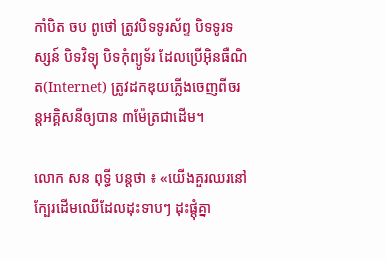កាំបិត ចប ពូថៅ ត្រូវបិទទូរស័ព្ទ បិទទូរទស្សន៍ បិទវិទ្យុ បិទកុំព្យូទ័រ ដែលប្រើអ៊ិនធឺណិត(Internet) ត្រូវដកឌុយភ្លើងចេញពីចរន្តអគ្គិសនីឲ្យបាន ៣ម៉ែត្រជាដើម។

លោក សន ពុទ្ធី បន្តថា ៖ «យើងគួរឈរនៅក្បែរដើមឈើដែលដុះទាបៗ ដុះផ្ដុំគ្នា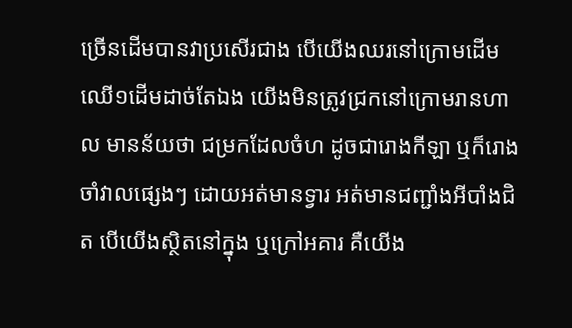ច្រើនដើមបានវាប្រសើរជាង បើយើងឈរនៅក្រោមដើមឈើ១ដើមដាច់តែឯង យើងមិនត្រូវជ្រកនៅក្រោមរានហាល មានន័យថា ជម្រកដែលចំហ ដូចជារោងកីឡា ឬក៏រោងចាំវាលផ្សេងៗ ដោយអត់មានទ្វារ អត់មានជញ្ជាំងអីបាំងជិត បើយើងស្ថិតនៅក្នុង ឬក្រៅអគារ គឺយើង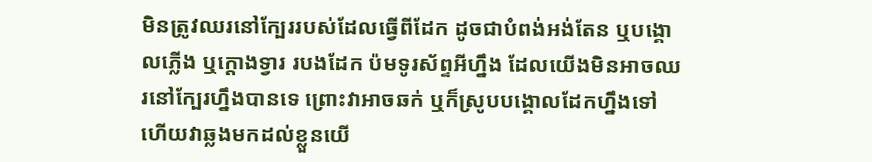មិនត្រូវឈរនៅក្បែររបស់ដែលធ្វើពីដែក ដូចជាបំពង់អង់តែន ឬបង្គោលភ្លើង ឬក្ដោងទ្វារ របងដែក ប៉មទូរស័ព្ទអីហ្នឹង ដែលយើងមិនអាចឈរនៅក្បែរហ្នឹងបានទេ ព្រោះវាអាចឆក់ ឬក៏ស្រូបបង្គោលដែកហ្នឹងទៅ ហើយវាឆ្លងមកដល់ខ្លួនយើ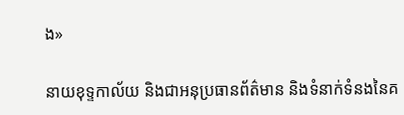ង»

នាយខុទ្ទកាល័យ និងជាអនុប្រធានព័ត៌មាន និងទំនាក់ទំនងនៃគ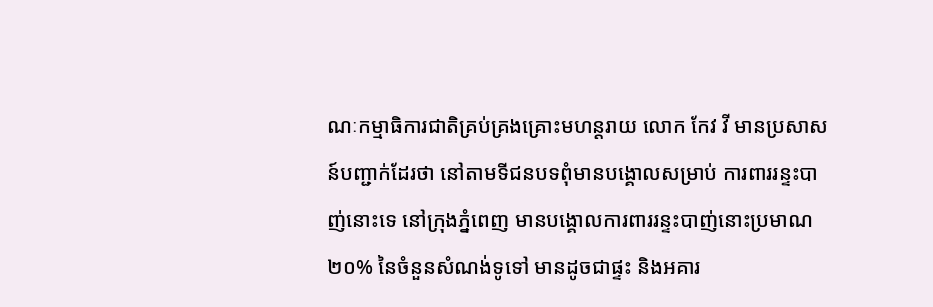ណៈកម្មាធិការជាតិគ្រប់គ្រងគ្រោះមហន្តរាយ លោក កែវ វី មានប្រសាសន៍បញ្ជាក់ដែរថា នៅតាមទីជនបទពុំមានបង្គោលសម្រាប់ ការពាររន្ទះបាញ់នោះទេ នៅក្រុងភ្នំពេញ មានបង្គោលការពាររន្ទះបាញ់នោះប្រមាណ ២០% នៃចំនួនសំណង់ទូទៅ មានដូចជាផ្ទះ និងអគារ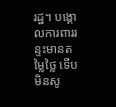រដ្ឋ។ បង្គោលការពាររន្ទះមានតម្លៃថ្លៃ ទើបមិនសូ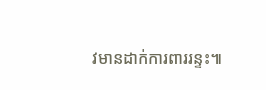វមានដាក់ការពាររន្ទះ៕